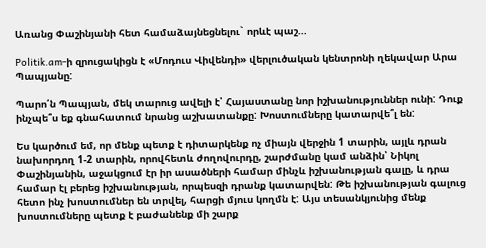Առանց Փաշինյանի հետ համաձայնեցնելու` որևէ պաշ...

Politik.am-ի զրուցակիցն է «Մոդուս Վիվենդի» վերլուծական կենտրոնի ղեկավար Արա Պապյանը:

Պարո՛ն Պապյան, մեկ տարուց ավելի է՝ Հայաստանը նոր իշխանություններ ունի: Դուք ինչպե՞ս եք գնահատում նրանց աշխատանքը: Խոստումները կատարվե՞լ են:

Ես կարծում եմ, որ մենք պետք է դիտարկենք ոչ միայն վերջին 1 տարին, այլև դրան նախորդող 1-2 տարին, որովհետև ժողովուրդը, շարժմանը կամ անձին՝ Նիկոլ Փաշինյանին, աջակցում էր իր ասածների համար մինչև իշխանության գալը, և դրա համար էլ բերեց իշխանության, որպեսզի դրանք կատարվեն: Թե իշխանության գալուց հետո ինչ խոստումներ են տրվել, հարցի մյուս կողմն է: Այս տեսանկյունից մենք խոստումները պետք է բաժանենք մի շարք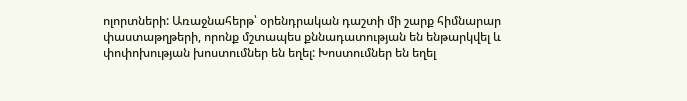ոլորտների: Առաջնահերթ՝ օրենդրական դաշտի մի շարք հիմնարար փաստաթղթերի, որոնք մշտապես քննադատության են ենթարկվել և փոփոխության խոստումներ են եղել: Խոստումներ են եղել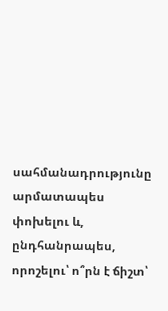սահմանադրությունը արմատապես փոխելու և, ընդհանրապես, որոշելու՝ ո՞րն է ճիշտ՝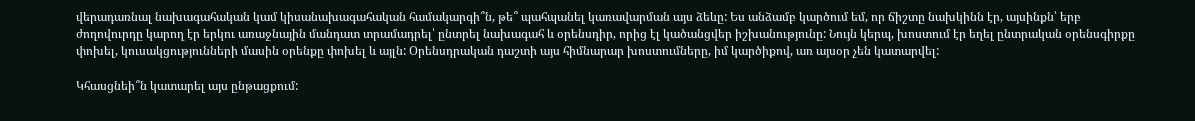վերադառնալ նախագահական կամ կիսանախագահական համակարգի՞ն, թե՞ պահպանել կառավարման այս ձեևը: Ես անձամբ կարծում եմ, որ ճիշտը նախկինն էր, այսինքն՝ երբ ժողովուրդը կարող էր երկու առաջնային մանդատ տրամադրել՝ ընտրել նախագահ և օրենսդիր, որից էլ կածանցվեր իշխանությունը: Նույն կերպ, խոստում էր եղել ընտրական օրենսգիրքը փոխել, կուսակցությունների մասին օրենքը փոխել և այլն: Օրենսդրական դաշտի այս հիմնարար խոստումները, իմ կարծիքով, առ այսօր չեն կատարվել:

Կհասցնեի՞ն կատարել այս ընթացքում: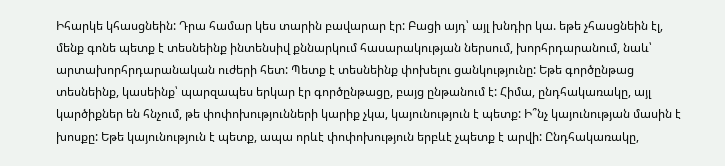Իհարկե կհասցնեին: Դրա համար կես տարին բավարար էր: Բացի այդ՝ այլ խնդիր կա. եթե չհասցնեին էլ, մենք գոնե պետք է տեսնեինք ինտենսիվ քննարկում հասարակության ներսում, խորհրդարանում, նաև՝ արտախորհրդարանական ուժերի հետ: Պետք է տեսնեինք փոխելու ցանկությունը: Եթե գործընթաց տեսնեինք, կասեինք՝ պարզապես երկար էր գործընթացը, բայց ընթանում է: Հիմա, ընդհակառակը, այլ կարծիքներ են հնչում, թե փոփոխությունների կարիք չկա, կայունություն է պետք: Ի՞նչ կայունության մասին է խոսքը: Եթե կայունություն է պետք, ապա որևէ փոփոխություն երբևէ չպետք է արվի: Ընդհակառակը,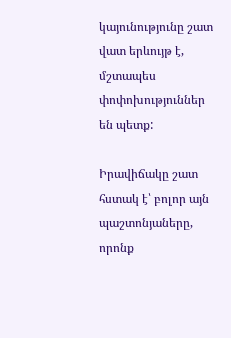կայունությունը շատ վատ երևույթ է, մշտապես փոփոխություններ են պետք:

Իրավիճակը շատ հստակ է՝ բոլոր այն պաշտոնյաները, որոնք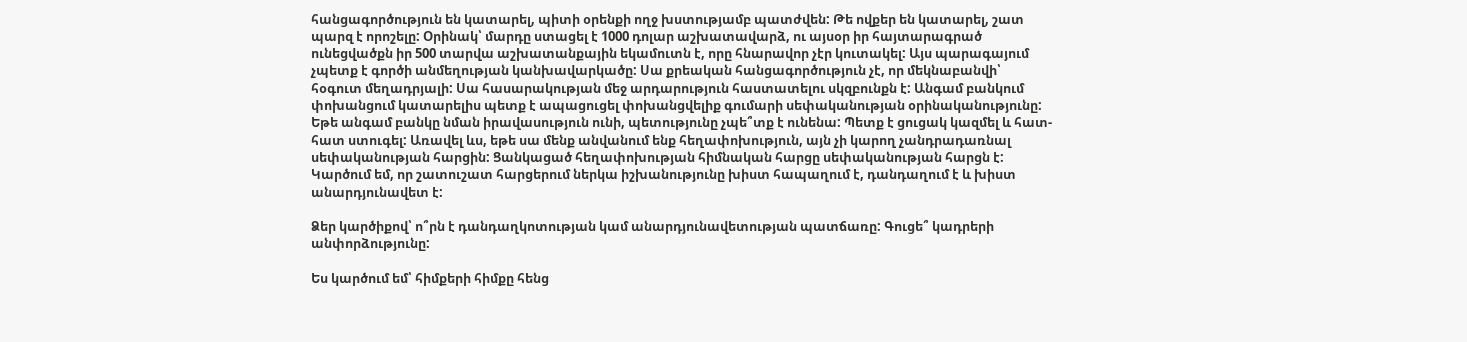հանցագործություն են կատարել, պիտի օրենքի ողջ խստությամբ պատժվեն: Թե ովքեր են կատարել, շատ պարզ է որոշելը: Օրինակ՝ մարդը ստացել է 1000 դոլար աշխատավարձ, ու այսօր իր հայտարագրած ունեցվածքն իր 500 տարվա աշխատանքային եկամուտն է, որը հնարավոր չէր կուտակել: Այս պարագայում չպետք է գործի անմեղության կանխավարկածը: Սա քրեական հանցագործություն չէ, որ մեկնաբանվի՝ հօգուտ մեղադրյալի: Սա հասարակության մեջ արդարություն հաստատելու սկզբունքն է: Անգամ բանկում փոխանցում կատարելիս պետք է ապացուցել փոխանցվելիք գումարի սեփականության օրինականությունը: Եթե անգամ բանկը նման իրավասություն ունի, պետությունը չպե՞տք է ունենա: Պետք է ցուցակ կազմել և հատ-հատ ստուգել: Առավել ևս, եթե սա մենք անվանում ենք հեղափոխություն, այն չի կարող չանդրադառնալ սեփականության հարցին: Ցանկացած հեղափոխության հիմնական հարցը սեփականության հարցն է: Կարծում եմ, որ շատուշատ հարցերում ներկա իշխանությունը խիստ հապաղում է, դանդաղում է և խիստ անարդյունավետ է:

Ձեր կարծիքով՝ ո՞րն է դանդաղկոտության կամ անարդյունավետության պատճառը: Գուցե՞ կադրերի անփորձությունը:

Ես կարծում եմ՝ հիմքերի հիմքը հենց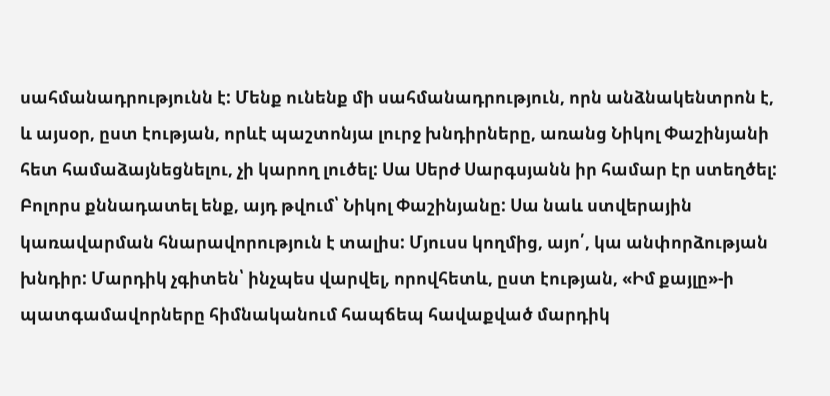սահմանադրությունն է: Մենք ունենք մի սահմանադրություն, որն անձնակենտրոն է, և այսօր, ըստ էության, որևէ պաշտոնյա լուրջ խնդիրները, առանց Նիկոլ Փաշինյանի հետ համաձայնեցնելու, չի կարող լուծել: Սա Սերժ Սարգսյանն իր համար էր ստեղծել: Բոլորս քննադատել ենք, այդ թվում՝ Նիկոլ Փաշինյանը: Սա նաև ստվերային կառավարման հնարավորություն է տալիս: Մյուսս կողմից, այո՛, կա անփորձության խնդիր: Մարդիկ չգիտեն՝ ինչպես վարվել, որովհետև, ըստ էության, «Իմ քայլը»-ի պատգամավորները հիմնականում հապճեպ հավաքված մարդիկ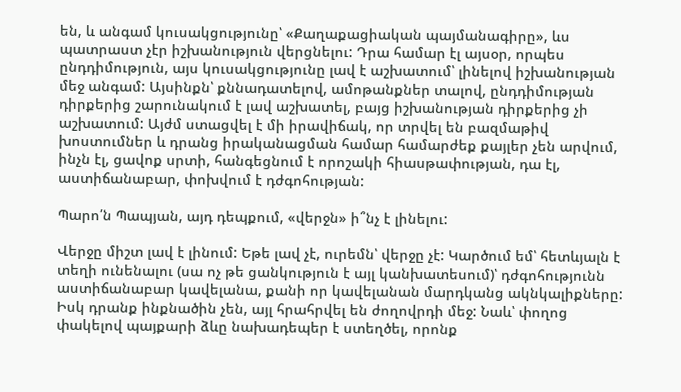են, և անգամ կուսակցությունը՝ «Քաղաքացիական պայմանագիրը», ևս պատրաստ չէր իշխանություն վերցնելու: Դրա համար էլ այսօր, որպես ընդդիմություն, այս կուսակցությունը լավ է աշխատում՝ լինելով իշխանության մեջ անգամ: Այսինքն՝ քննադատելով, ամոթանքներ տալով, ընդդիմության դիրքերից շարունակում է լավ աշխատել, բայց իշխանության դիրքերից չի աշխատում: Այժմ ստացվել է մի իրավիճակ, որ տրվել են բազմաթիվ խոստումներ և դրանց իրականացման համար համարժեք քայլեր չեն արվում, ինչն էլ, ցավոք սրտի, հանգեցնում է որոշակի հիասթափության, դա էլ, աստիճանաբար, փոխվում է դժգոհության:

Պարո՛ն Պապյան, այդ դեպքում, «վերջն» ի՞նչ է լինելու:

Վերջը միշտ լավ է լինում: Եթե լավ չէ, ուրեմն՝ վերջը չէ: Կարծում եմ՝ հետևյալն է տեղի ունենալու (սա ոչ թե ցանկություն է այլ կանխատեսում)՝ դժգոհությունն աստիճանաբար կավելանա, քանի որ կավելանան մարդկանց ակնկալիքները: Իսկ դրանք ինքնածին չեն, այլ հրահրվել են ժողովրդի մեջ: Նաև՝ փողոց փակելով պայքարի ձևը նախադեպեր է ստեղծել, որոնք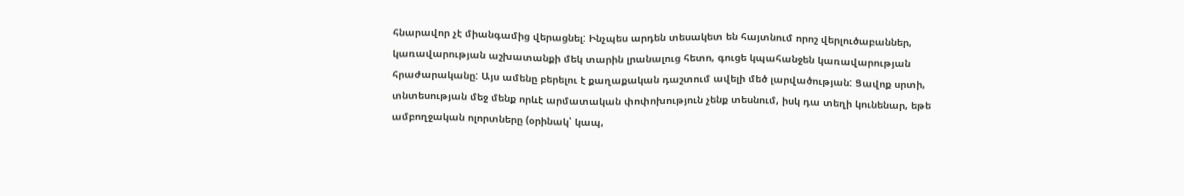հնարավոր չէ միանգամից վերացնել: Ինչպես արդեն տեսակետ են հայտնում որոշ վերլուծաբաններ, կառավարության աշխատանքի մեկ տարին լրանալուց հետո, գուցե կպահանջեն կառավարության հրաժարականը: Այս ամենը բերելու է քաղաքական դաշտում ավելի մեծ լարվածության: Ցավոք սրտի, տնտեսության մեջ մենք որևէ արմատական փոփոխություն չենք տեսնում, իսկ դա տեղի կունենար, եթե ամբողջական ոլորտները (օրինակ՝ կապ,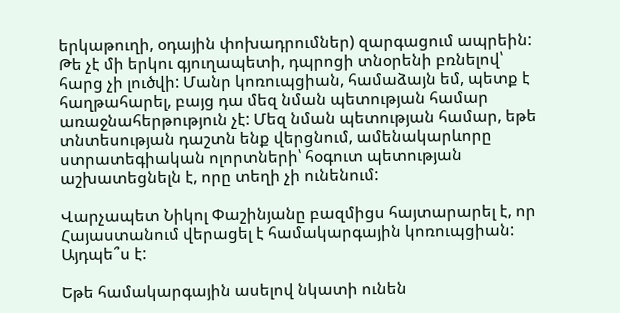երկաթուղի, օդային փոխադրումներ) զարգացում ապրեին: Թե չէ մի երկու գյուղապետի, դպրոցի տնօրենի բռնելով՝ հարց չի լուծվի: Մանր կոռուպցիան, համաձայն եմ, պետք է հաղթահարել, բայց դա մեզ նման պետության համար առաջնահերթություն չէ: Մեզ նման պետության համար, եթե տնտեսության դաշտն ենք վերցնում, ամենակարևորը ստրատեգիական ոլորտների՝ հօգուտ պետության աշխատեցնելն է, որը տեղի չի ունենում:

Վարչապետ Նիկոլ Փաշինյանը բազմիցս հայտարարել է, որ Հայաստանում վերացել է համակարգային կոռուպցիան: Այդպե՞ս է:

Եթե համակարգային ասելով նկատի ունեն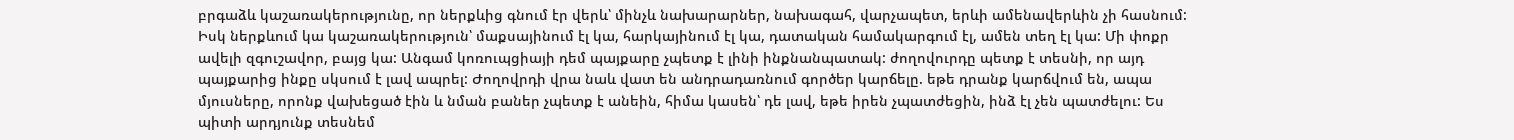բրգաձև կաշառակերությունը, որ ներքևից գնում էր վերև՝ մինչև նախարարներ, նախագահ, վարչապետ, երևի ամենավերևին չի հասնում: Իսկ ներքևում կա կաշառակերություն՝ մաքսայինում էլ կա, հարկայինում էլ կա, դատական համակարգում էլ, ամեն տեղ էլ կա: Մի փոքր ավելի զգուշավոր, բայց կա: Անգամ կոռուպցիայի դեմ պայքարը չպետք է լինի ինքնանպատակ: ժողովուրդը պետք է տեսնի, որ այդ պայքարից ինքը սկսում է լավ ապրել: Ժողովրդի վրա նաև վատ են անդրադառնում գործեր կարճելը. եթե դրանք կարճվում են, ապա մյուսները, որոնք վախեցած էին և նման բաներ չպետք է անեին, հիմա կասեն՝ դե լավ, եթե իրեն չպատժեցին, ինձ էլ չեն պատժելու: Ես պիտի արդյունք տեսնեմ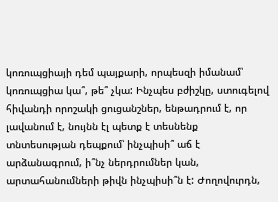կոռուպցիայի դեմ պայքարի, որպեսզի իմանամ՝ կոռուպցիա կա՞, թե՞ չկա: Ինչպես բժիշկը, ստուգելով հիվանդի որոշակի ցուցանշներ, ենթադրում է, որ լավանում է, նույնն էլ պետք է տեսնենք տնտեսության դեպքում՝ ինչպիսի՞ աճ է արձանագրում, ի՞նչ ներդրումներ կան, արտահանումների թիվն ինչպիսի՞ն է: Ժողովուրդն,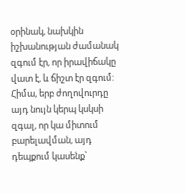օրինակ, նախկին իշխանության ժամանակ զգում էր, որ իրավիճակը վատ է, և ճիշտ էր զգում: Հիմա, երբ ժողովուրդը այդ նույն կերպ կսկսի զգալ, որ կա միտում բարելավման, այդ դեպքում կասենք՝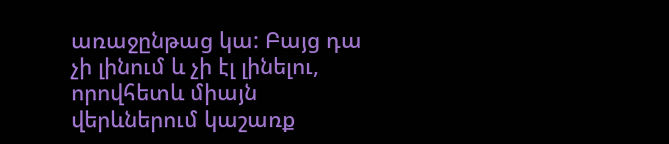առաջընթաց կա: Բայց դա չի լինում և չի էլ լինելու, որովհետև միայն վերևներում կաշառք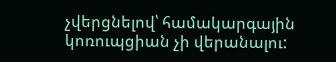չվերցնելով՝ համակարգային կոռուպցիան չի վերանալու: